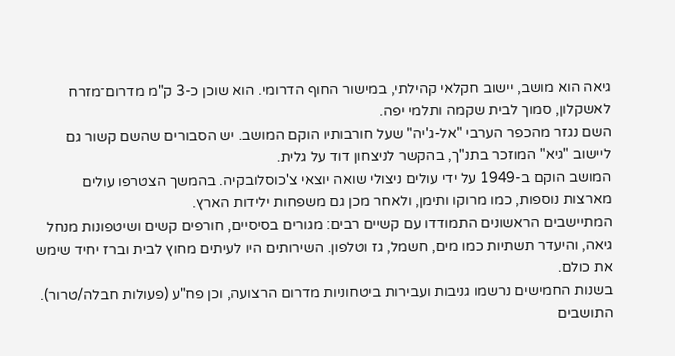גיאה הוא מושב, יישוב חקלאי קהילתי, במישור החוף הדרומי. הוא שוכן כ-3 ק"מ מדרום־מזרח לאשקלון, סמוך לבית שקמה ותלמי יפה.
השם נגזר מהכפר הערבי "אל-ג'יה" שעל חורבותיו הוקם המושב. יש הסבורים שהשם קשור גם ליישוב "גיא" המוזכר בתנ"ך, בהקשר לניצחון דוד על גלית.
המושב הוקם ב-1949 על ידי עולים ניצולי שואה יוצאי צ'כוסלובקיה. בהמשך הצטרפו עולים מארצות נוספות, כמו מרוקו ותימן, ולאחר מכן גם משפחות ילידות הארץ.
המתיישבים הראשונים התמודדו עם קשיים רבים: מגורים בסיסיים, חורפים קשים ושיטפונות מנחל גיאה, והיעדר תשתיות כמו מים, חשמל, גז וטלפון. השירותים היו לעיתים מחוץ לבית וברז יחיד שימש את כולם.
בשנות החמישים נרשמו גניבות ועבירות ביטחוניות מדרום הרצועה, וכן פח"ע (פעולות חבלה/טרור). התושבים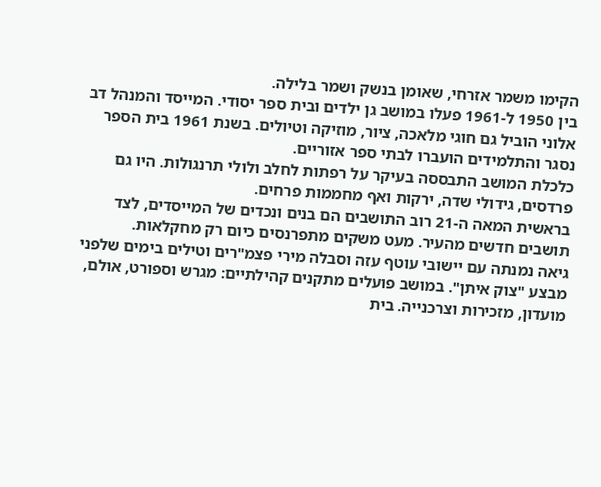הקימו משמר אזרחי, שאומן בנשק ושמר בלילה.
בין 1950 ל-1961 פעלו במושב גן ילדים ובית ספר יסודי. המייסד והמנהל דב אלוני הוביל גם חוגי מלאכה, ציור, מוזיקה וטיולים. בשנת 1961 בית הספר נסגר והתלמידים הועברו לבתי ספר אזוריים.
כלכלת המושב התבססה בעיקר על רפתות לחלב ולולי תרנגולות. היו גם פרדסים, גידולי שדה, ירקות ואף מחממות פרחים.
בראשית המאה ה-21 רוב התושבים הם בנים ונכדים של המייסדים, לצד תושבים חדשים מהעיר. מעט משקים מתפרנסים כיום רק מחקלאות.
גיאה נמנתה עם יישובי עוטף עזה וסבלה מירי פצמ"רים וטילים בימים שלפני מבצע "צוק איתן". במושב פועלים מתקנים קהילתיים: מגרש וספורט, אולם, מועדון, מזכירות וצרכנייה. בית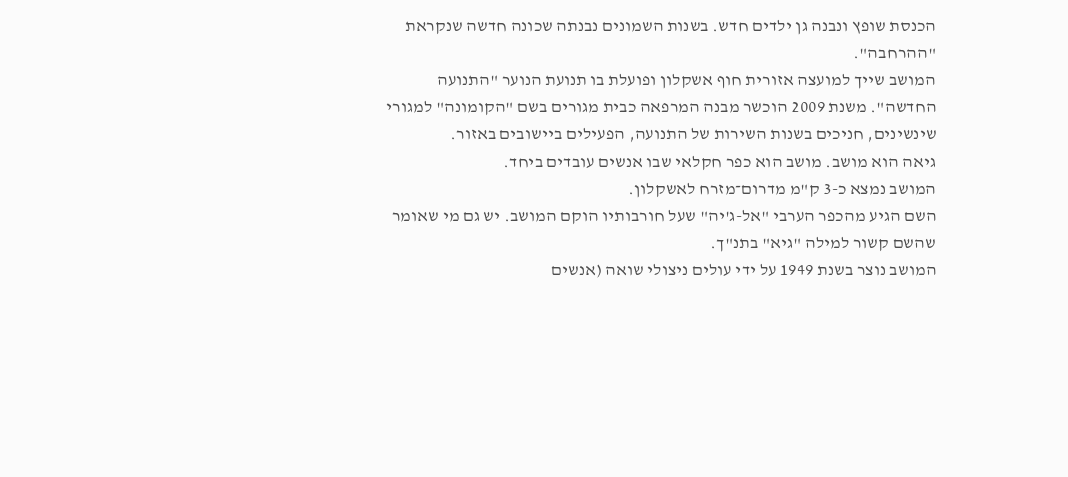הכנסת שופץ ונבנה גן ילדים חדש. בשנות השמונים נבנתה שכונה חדשה שנקראת "ההרחבה".
המושב שייך למועצה אזורית חוף אשקלון ופועלת בו תנועת הנוער "התנועה החדשה". משנת 2009 הוכשר מבנה המרפאה כבית מגורים בשם "הקומונה" למגורי שינשינים, חניכים בשנות השירות של התנועה, הפעילים ביישובים באזור.
גיאה הוא מושב. מושב הוא כפר חקלאי שבו אנשים עובדים ביחד.
המושב נמצא כ-3 ק"מ מדרום־מזרח לאשקלון.
השם הגיע מהכפר הערבי "אל-ג'יה" שעל חורבותיו הוקם המושב. יש גם מי שאומר שהשם קשור למילה "גיא" בתנ"ך.
המושב נוצר בשנת 1949 על ידי עולים ניצולי שואה (אנשים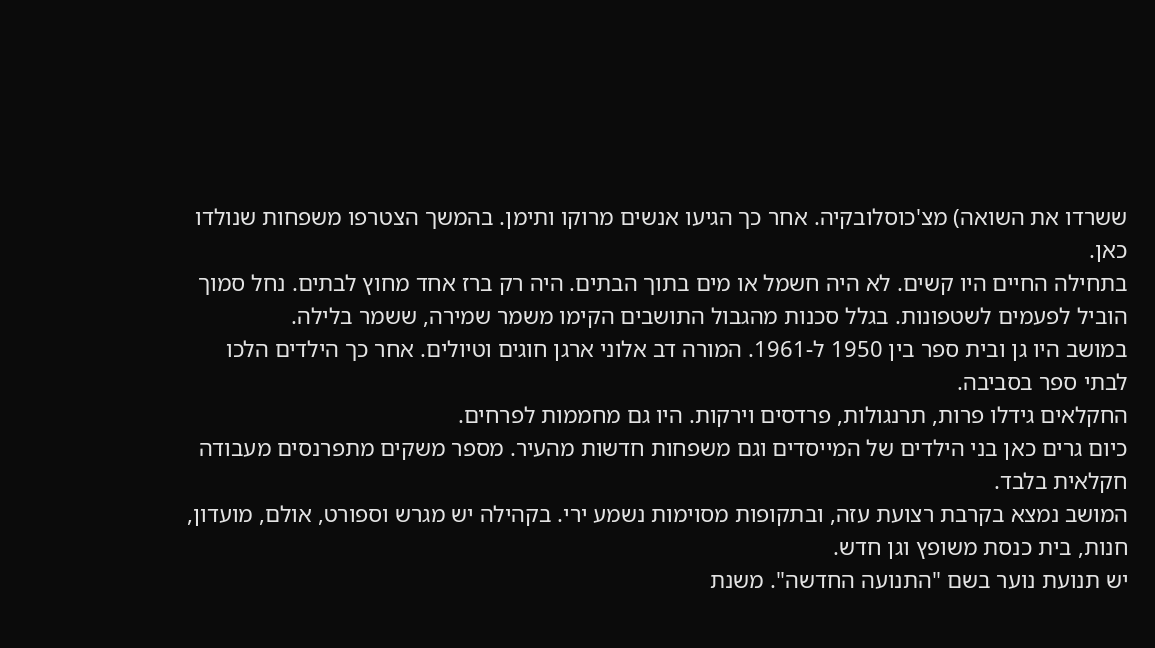ששרדו את השואה) מצ'כוסלובקיה. אחר כך הגיעו אנשים מרוקו ותימן. בהמשך הצטרפו משפחות שנולדו כאן.
בתחילה החיים היו קשים. לא היה חשמל או מים בתוך הבתים. היה רק ברז אחד מחוץ לבתים. נחל סמוך הוביל לפעמים לשטפונות. בגלל סכנות מהגבול התושבים הקימו משמר שמירה, ששמר בלילה.
במושב היו גן ובית ספר בין 1950 ל-1961. המורה דב אלוני ארגן חוגים וטיולים. אחר כך הילדים הלכו לבתי ספר בסביבה.
החקלאים גידלו פרות, תרנגולות, פרדסים וירקות. היו גם מחממות לפרחים.
כיום גרים כאן בני הילדים של המייסדים וגם משפחות חדשות מהעיר. מספר משקים מתפרנסים מעבודה חקלאית בלבד.
המושב נמצא בקרבת רצועת עזה, ובתקופות מסוימות נשמע ירי. בקהילה יש מגרש וספורט, אולם, מועדון, חנות, בית כנסת משופץ וגן חדש.
יש תנועת נוער בשם "התנועה החדשה". משנת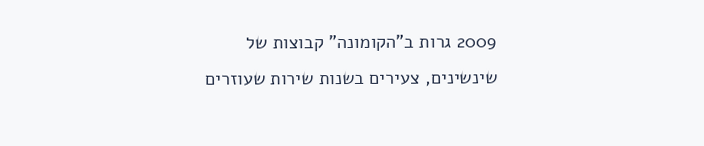2009 גרות ב"הקומונה" קבוצות של שינשינים, צעירים בשנות שירות שעוזרים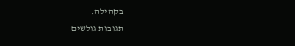בקהילה.
תגובות גולשים